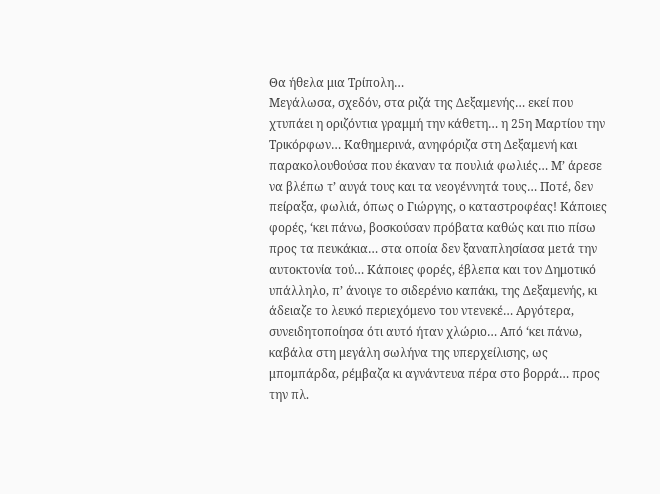Θα ήθελα μια Τρίπολη…
Μεγάλωσα, σχεδόν, στα ριζά της Δεξαμενής… εκεί που χτυπάει η οριζόντια γραμμή την κάθετη… η 25η Μαρτίου την Τρικόρφων… Καθημερινά, ανηφόριζα στη Δεξαμενή και παρακολουθούσα που έκαναν τα πουλιά φωλιές… Μ’ άρεσε να βλέπω τ’ αυγά τους και τα νεογέννητά τους… Ποτέ, δεν πείραξα, φωλιά, όπως ο Γιώργης, ο καταστροφέας! Κάποιες φορές, ‘κει πάνω, βοσκούσαν πρόβατα καθώς και πιο πίσω προς τα πευκάκια… στα οποία δεν ξαναπλησίασα μετά την αυτοκτονία τού… Κάποιες φορές, έβλεπα και τον Δημοτικό υπάλληλο, π’ άνοιγε το σιδερένιο καπάκι, της Δεξαμενής, κι άδειαζε το λευκό περιεχόμενο του ντενεκέ… Αργότερα, συνειδητοποίησα ότι αυτό ήταν χλώριο… Από ‘κει πάνω, καβάλα στη μεγάλη σωλήνα της υπερχείλισης, ως μπομπάρδα, ρέμβαζα κι αγνάντευα πέρα στο βορρά… προς την πλ.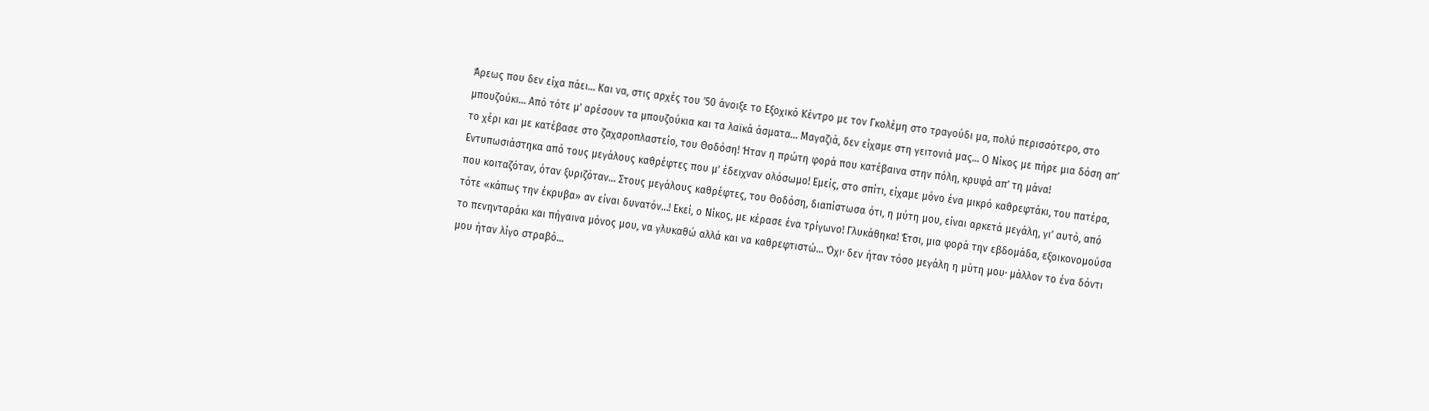Άρεως που δεν είχα πάει… Και να, στις αρχές του ’50 άνοιξε το Εξοχικό Κέντρο με τον Γκολέμη στο τραγούδι μα, πολύ περισσότερο, στο μπουζούκι… Από τότε μ’ αρέσουν τα μπουζούκια και τα λαϊκά άσματα… Μαγαζιά, δεν είχαμε στη γειτονιά μας… Ο Νίκος με πήρε μια δόση απ’ το χέρι και με κατέβασε στο ζαχαροπλαστείο, του Θοδόση! Ήταν η πρώτη φορά που κατέβαινα στην πόλη, κρυφά απ’ τη μάνα! Εντυπωσιάστηκα από τους μεγάλους καθρέφτες που μ’ έδειχναν ολόσωμο! Εμείς, στο σπίτι, είχαμε μόνο ένα μικρό καθρεφτάκι, του πατέρα, που κοιταζόταν, όταν ξυριζόταν… Στους μεγάλους καθρέφτες, του Θοδόση, διαπίστωσα ότι, η μύτη μου, είναι αρκετά μεγάλη, γι’ αυτό, από τότε «κάπως την έκρυβα» αν είναι δυνατόν…! Εκεί, ο Νίκος, με κέρασε ένα τρίγωνο! Γλυκάθηκα! Έτσι, μια φορά την εβδομάδα, εξοικονομούσα το πενηνταράκι και πήγαινα μόνος μου, να γλυκαθώ αλλά και να καθρεφτιστώ… Όχι· δεν ήταν τόσο μεγάλη η μύτη μου· μάλλον το ένα δόντι μου ήταν λίγο στραβό…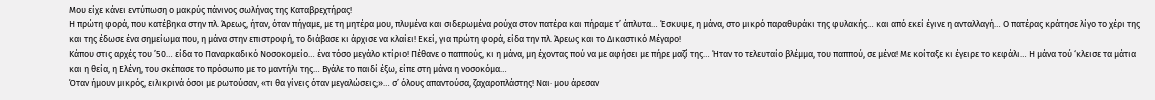Μου είχε κάνει εντύπωση ο μακρύς πάνινος σωλήνας της Καταβρεχτήρας!
Η πρώτη φορά, που κατέβηκα στην πλ. Άρεως, ήταν, όταν πήγαμε, με τη μητέρα μου, πλυμένα και σιδερωμένα ρούχα στον πατέρα και πήραμε τ’ άπλυτα… Έσκυψε, η μάνα, στο μικρό παραθυράκι της φυλακής… και από εκεί έγινε η ανταλλαγή… Ο πατέρας κράτησε λίγο το χέρι της και της έδωσε ένα σημείωμα που, η μάνα στην επιστροφή, το διάβασε κι άρχισε να κλαίει! Εκεί, για πρώτη φορά, είδα την πλ. Άρεως και το Δικαστικό Μέγαρο!
Κάπου στις αρχές του ’50… είδα το Παναρκαδικό Νοσοκομείο… ένα τόσο μεγάλο κτίριο! Πέθανε ο παππούς, κι η μάνα, μη έχοντας πού να με αφήσει με πήρε μαζί της… Ήταν το τελευταίο βλέμμα, του παππού, σε μένα! Με κοίταξε κι έγειρε το κεφάλι… Η μάνα τού ‘κλεισε τα μάτια και η θεία, η Ελένη, του σκέπασε το πρόσωπο με το μαντήλι της… Βγάλε το παιδί έξω, είπε στη μάνα η νοσοκόμα…
Όταν ήμουν μικρός, ειλικρινά όσοι με ρωτούσαν, «τι θα γίνεις όταν μεγαλώσεις;»… σ’ όλους απαντούσα, ζαχαροπλάστης! Ναι· μου άρεσαν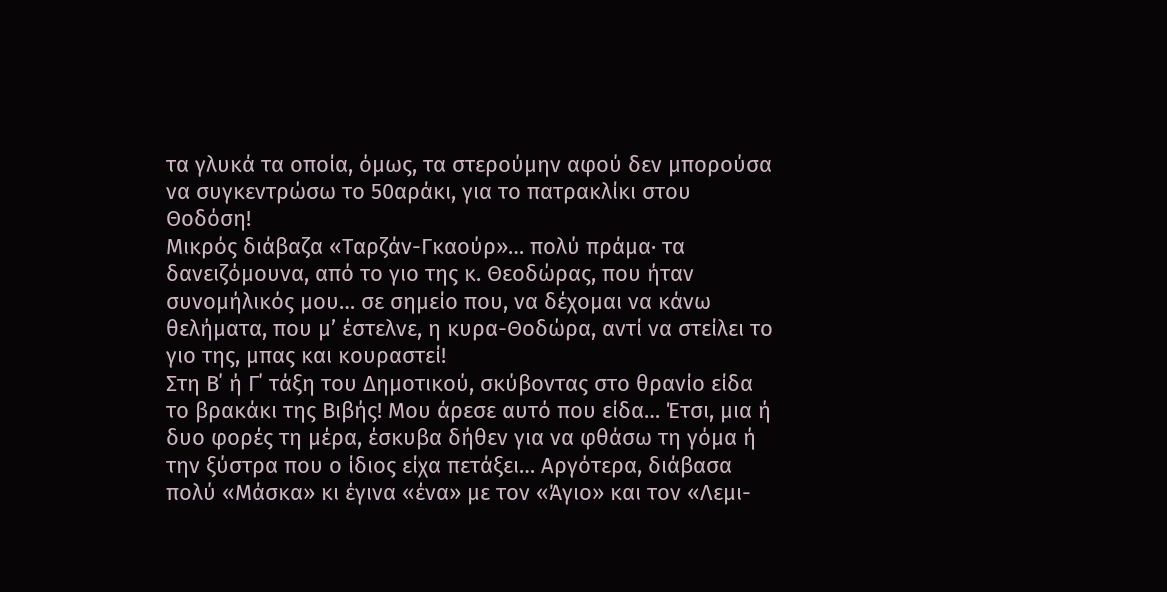τα γλυκά τα οποία, όμως, τα στερούμην αφού δεν μπορούσα να συγκεντρώσω το 50αράκι, για το πατρακλίκι στου Θοδόση!
Μικρός διάβαζα «Ταρζάν-Γκαούρ»… πολύ πράμα· τα δανειζόμουνα, από το γιο της κ. Θεοδώρας, που ήταν συνομήλικός μου… σε σημείο που, να δέχομαι να κάνω θελήματα, που μ’ έστελνε, η κυρα-Θοδώρα, αντί να στείλει το γιο της, μπας και κουραστεί!
Στη Β΄ ή Γ΄ τάξη του Δημοτικού, σκύβοντας στο θρανίο είδα το βρακάκι της Βιβής! Μου άρεσε αυτό που είδα… Έτσι, μια ή δυο φορές τη μέρα, έσκυβα δήθεν για να φθάσω τη γόμα ή την ξύστρα που ο ίδιος είχα πετάξει… Αργότερα, διάβασα πολύ «Μάσκα» κι έγινα «ένα» με τον «Άγιο» και τον «Λεμι-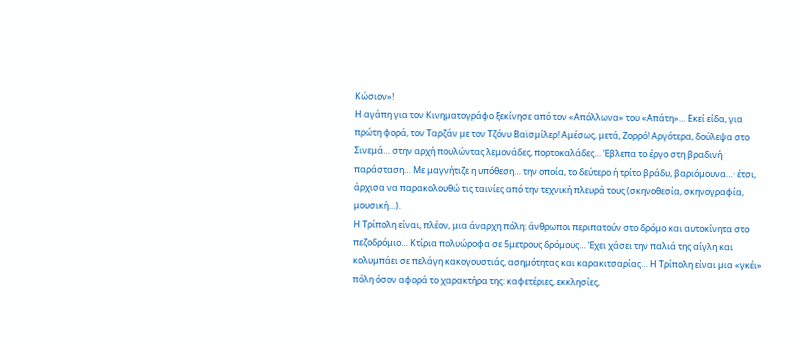Κώσιον»!
Η αγάπη για τον Κινηματογράφο ξεκίνησε από τον «Απόλλωνα» του «Απάτη»… Εκεί είδα, για πρώτη φορά, τον Ταρζάν με τον Τζόνυ Βαϊσμίλερ! Αμέσως, μετά, Ζορρό! Αργότερα, δούλεψα στο Σινεμά… στην αρχή πουλώντας λεμονάδες, πορτοκαλάδες… Έβλεπα το έργο στη βραδινή παράσταση… Με μαγνήτιζε η υπόθεση… την οποία, το δεύτερο ή τρίτο βράδυ, βαριόμουνα…· έτσι, άρχισα να παρακολουθώ τις ταινίες από την τεχνική πλευρά τους (σκηνοθεσία, σκηνογραφία, μουσική…).
Η Τρίπολη είναι, πλέον, μια άναρχη πόλη: άνθρωποι περιπατούν στο δρόμο και αυτοκίνητα στο πεζοδρόμιο… Κτίρια πολυώροφα σε 5μετρους δρόμους… Έχει χάσει την παλιά της αίγλη και κολυμπάει σε πελάγη κακογουστιάς, ασημότητας και καρακιτσαρίας… Η Τρίπολη είναι μια «γκέι» πόλη όσον αφορά το χαρακτήρα της: καφετέριες, εκκλησίες,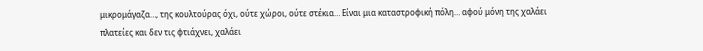μικρομάγαζα…, της κουλτούρας όχι, ούτε χώροι, ούτε στέκια… Είναι μια καταστροφική πόλη… αφού μόνη της χαλάει πλατείες και δεν τις φτιάχνει, χαλάει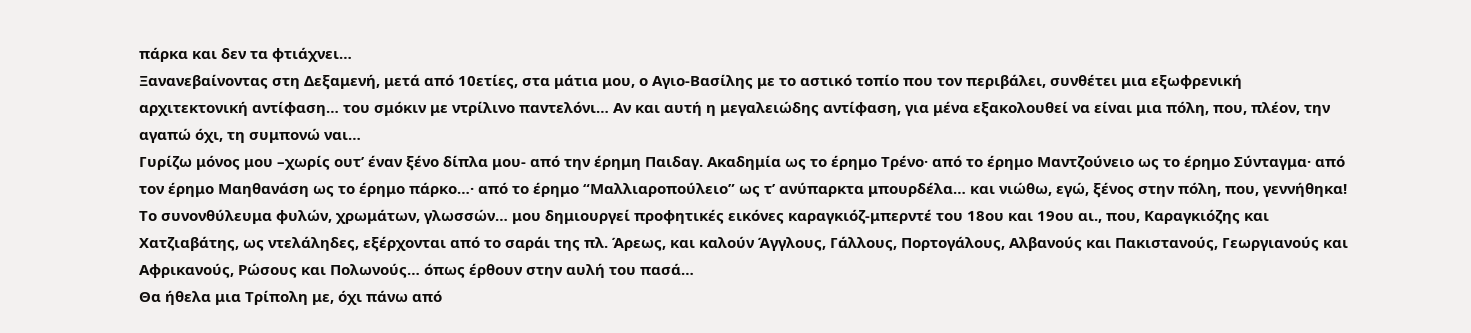πάρκα και δεν τα φτιάχνει…
Ξανανεβαίνοντας στη Δεξαμενή, μετά από 10ετίες, στα μάτια μου, ο Αγιο-Βασίλης με το αστικό τοπίο που τον περιβάλει, συνθέτει μια εξωφρενική αρχιτεκτονική αντίφαση… του σμόκιν με ντρίλινο παντελόνι… Αν και αυτή η μεγαλειώδης αντίφαση, για μένα εξακολουθεί να είναι μια πόλη, που, πλέον, την αγαπώ όχι, τη συμπονώ ναι…
Γυρίζω μόνος μου –χωρίς ουτ’ έναν ξένο δίπλα μου- από την έρημη Παιδαγ. Ακαδημία ως το έρημο Τρένο· από το έρημο Μαντζούνειο ως το έρημο Σύνταγμα· από τον έρημο Μαηθανάση ως το έρημο πάρκο…· από το έρημο “Μαλλιαροπούλειο” ως τ’ ανύπαρκτα μπουρδέλα… και νιώθω, εγώ, ξένος στην πόλη, που, γεννήθηκα!
Το συνονθύλευμα φυλών, χρωμάτων, γλωσσών… μου δημιουργεί προφητικές εικόνες καραγκιόζ-μπερντέ του 18ου και 19ου αι., που, Καραγκιόζης και Χατζιαβάτης, ως ντελάληδες, εξέρχονται από το σαράι της πλ. Άρεως, και καλούν Άγγλους, Γάλλους, Πορτογάλους, Αλβανούς και Πακιστανούς, Γεωργιανούς και Αφρικανούς, Ρώσους και Πολωνούς… όπως έρθουν στην αυλή του πασά…
Θα ήθελα μια Τρίπολη με, όχι πάνω από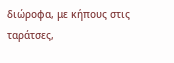διώροφα, με κήπους στις ταράτσες,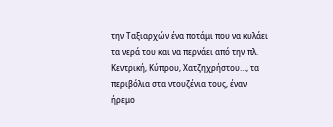την Ταξιαρχών ένα ποτάμι που να κυλάει τα νερά του και να περνάει από την πλ. Κεντρική, Κύπρου, Χατζηχρήστου…, τα περιβόλια στα ντουζένια τους, έναν ήρεμο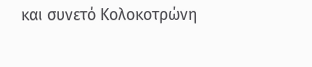και συνετό Κολοκοτρώνη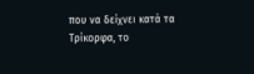που να δείχνει κατά τα Τρίκορφα, το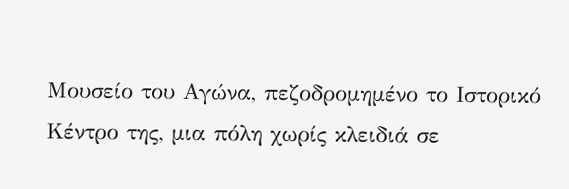Μουσείο του Αγώνα, πεζοδρομημένο το Ιστορικό Κέντρο της, μια πόλη χωρίς κλειδιά σε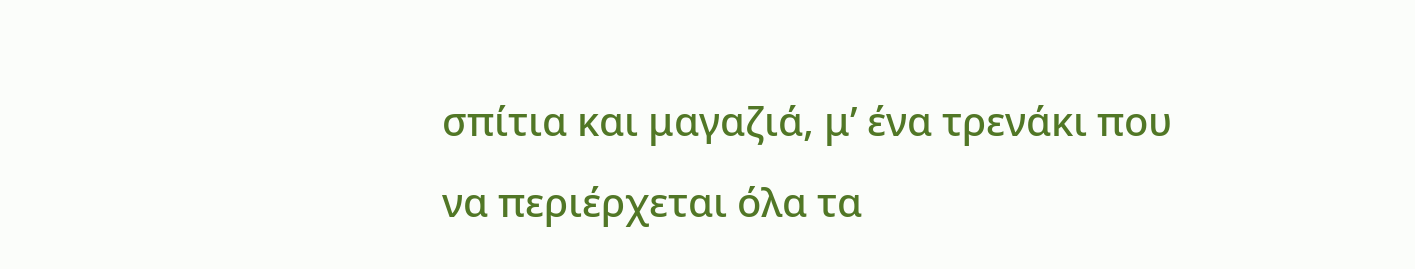σπίτια και μαγαζιά, μ’ ένα τρενάκι που να περιέρχεται όλα τα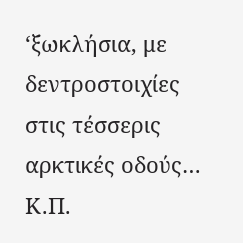‘ξωκλήσια, με δεντροστοιχίες στις τέσσερις αρκτικές οδούς… Κ.Π.